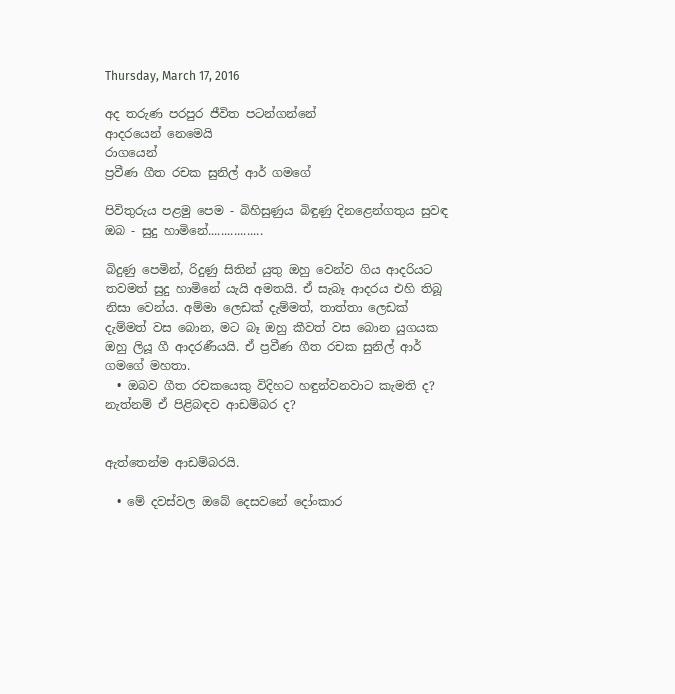Thursday, March 17, 2016

අද තරුණ පරපුර ජීවිත පටන්ගන්නේ
ආදරයෙන් නෙමෙයි
රාගයෙන්
ප්‍රවීණ ගීත රචක සුනිල් ආර් ගමගේ

පිවිතුරුය පළමු පෙම - බිහිසුණුය බිඳුණු දිනළෙන්ගතුය සුවඳ ඔබ - සුදු හාමිනේ.................

බිදුණු පෙමින්, රිදුණු සිතින් යුතු ඔහු වෙන්ව ගිය ආදරියට තවමත් සුදු හාමිනේ යැයි අමතයි. ඒ සැබෑ ආදරය එහි තිබූ නිසා වෙන්ය. අම්මා ලෙඩක් දැම්මත්, තාත්තා ලෙඩක් දැම්මත් වස බොන, මට බෑ ඔහු කීවත් වස බොන යුගයක ඔහු ලියූ ගී ආදරණීයයි. ඒ ප්‍රවීණ ගීත රචක සුනිල් ආර් ගමගේ මහතා.
  • ඔබව ගීත රචකයෙකු විදිහට හඳුන්වනවාට කැමති ද? නැත්නම් ඒ පිළිබඳව ආඩම්බර ද?


ඇත්තෙන්ම ආඩම්බරයි.

  • මේ දවස්වල ඔබේ දෙසවනේ දෝංකාර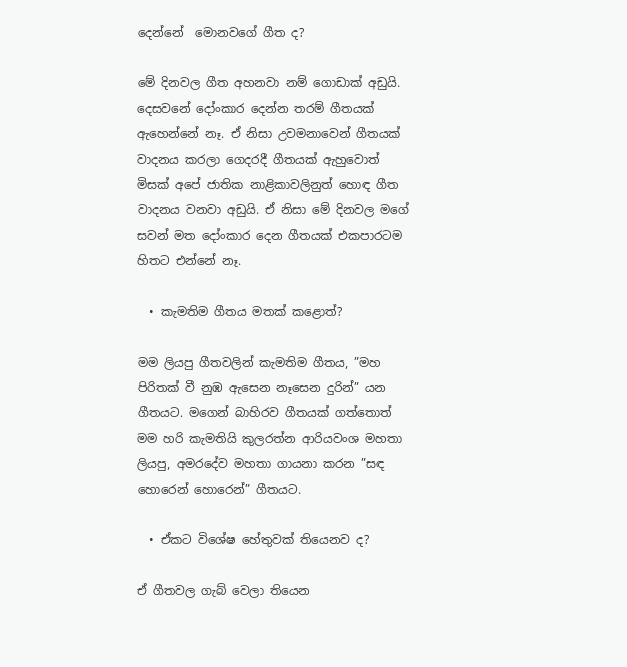දෙන්නේ  මොනවගේ ගීත ද?

මේ දිනවල ගීත අහනවා නම් ගොඩාක් අඩුයි. දෙසවනේ දෝංකාර දෙන්න තරම් ගීතයක් ඇහෙන්නේ නෑ. ඒ නිසා උවමනාවෙන් ගීතයක් වාදනය කරලා ගෙදරදී ගීතයක් ඇහුවොත් මිසක් අපේ ජාතික නාළිකාවලිනුත් හොඳ ගීත වාදනය වනවා අඩුයි. ඒ නිසා මේ දිනවල මගේ සවන් මත දෝංකාර දෙන ගීතයක් එකපාරටම හිතට එන්නේ නෑ.

  • කැමතිම ගීතය මතක් කළොත්?

මම ලියපු ගීතවලින් කැමතිම ගීතය, ”මහ පිරිතක් වී නුඹ ඇසෙන නෑසෙන දුරින්” යන ගීතයට. මගෙන් බාහිරව ගීතයක් ගත්තොත් මම හරි කැමතියි කුලරත්න ආරියවංශ මහතා ලියපු, අමරදේව මහතා ගායනා කරන ”සඳ හොරෙන් හොරෙන්” ගීතයට.

  • ඒකට විශේෂ හේතුවක් තියෙනව ද?

ඒ ගීතවල ගැබ් වෙලා තියෙන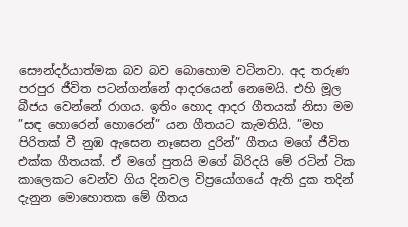සෞන්දර්යාත්මක බව බව බොහොම වටිනවා. අද තරුණ පරපුර ජීවිත පටන්ගන්නේ ආදරයෙන් නෙමෙයි. එහි මූල බීජය වෙන්නේ රාගය. ඉතිං හොද ආදර ගීතයක් නිසා මම ”සඳ හොරෙන් හොරෙන්” යන ගීතයට කැමතියි. ”මහ පිරිතක් වී නුඹ ඇසෙන නෑසෙන දුරින්” ගීතය මගේ ජීවිත එක්ක ගීතයක්. ඒ මගේ පුතයි මගේ බිරිදයි මේ රටින් ටික කාලෙකට වෙන්ව ගිය දිනවල විප්‍රයෝගයේ ඇති දුක තදින් දැනුන මොහොතක මේ ගීතය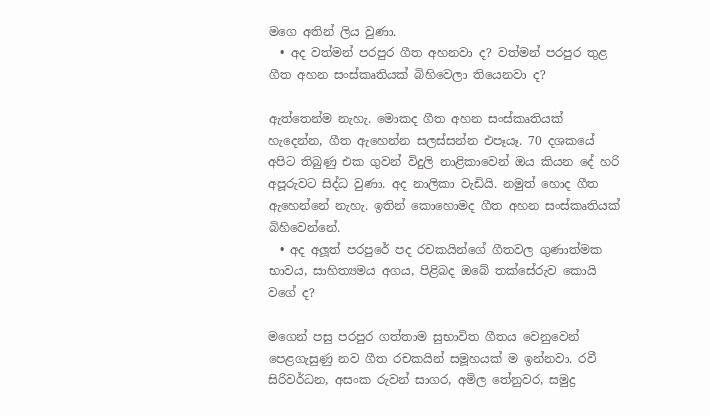මගෙ අතින් ලිය වුණා.
  • අද වත්මන් පරපුර ගීත අහනවා ද? වත්මන් පරපුර තුළ ගීත අහන සංස්කෘතියක් බිහිවෙලා තියෙනවා ද?

ඇත්තෙන්ම නැහැ. මොකද ගීත අහන සංස්කෘතියක් හැදෙන්න, ගීත ඇහෙන්න සලස්සන්න එපෑයෑ. 70 දශකයේ අපිට තිබුණු එක ගුවන් විදුලි නාළිකාවෙන් ඔය කියන දේ හරි අපූරුවට සිද්ධ වුණා. අද නාලිකා වැඩියි. නමුත් හොද ගීත ඇහෙන්නේ නැහැ. ඉතින් කොහොමද ගීත අහන සංස්කෘතියක් බිහිවෙන්නේ.
  • අද අලූත් පරපුරේ පද රචකයින්ගේ ගීතවල ගුණාත්මක භාවය, සාහිත්‍යමය අගය, පිළිබද ඔබේ තක්සේරුව කොයි වගේ ද?

මගෙන් පසු පරපුර ගත්තාම සුභාවිත ගීතය වෙනුවෙන්
පෙළගැසුණු නව ගීත රචකයින් සමූහයක් ම ඉන්නවා. රවී සිරිවර්ධන, අසංක රුවන් සාගර, අමිල තේනුවර, සමුද්‍ර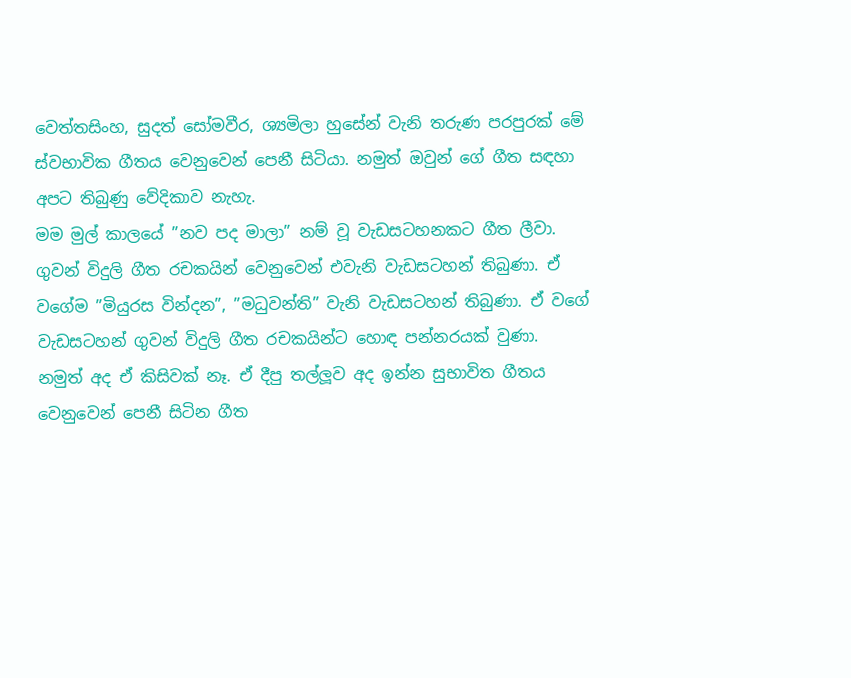වෙත්තසිංහ, සුදත් සෝමවීර, ශ්‍යමිලා හුසේන් වැනි තරුණ පරපුරක් මේ ස්වභාවික ගීතය වෙනුවෙන් පෙනී සිටියා. නමුත් ඔවුන් ගේ ගීත සඳහා අපට තිබුණු වේදිකාව නැහැ.
මම මුල් කාලයේ ”නව පද මාලා” නම් වූ වැඩසටහනකට ගීත ලීවා. ගුවන් විදුලි ගීත රචකයින් වෙනුවෙන් එවැනි වැඩසටහන් තිබුණා. ඒ වගේම ”මියුරස වින්දන”, ”මධුවන්ති” වැනි වැඩසටහන් තිබුණා. ඒ වගේ වැඩසටහන් ගුවන් විදුලි ගීත රචකයින්ට හොඳ පන්නරයක් වුණා. නමුත් අද ඒ කිසිවක් නෑ. ඒ දීපු තල්ලූව අද ඉන්න සුභාවිත ගීතය වෙනුවෙන් පෙනී සිටින ගීත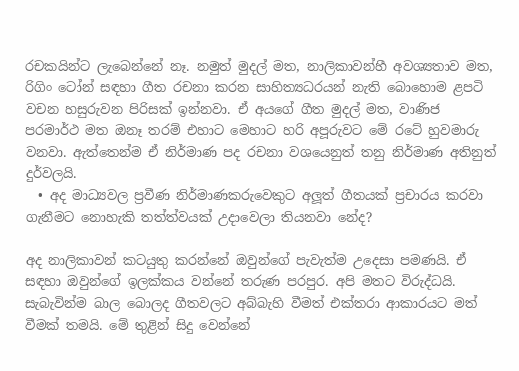රචකයින්ට ලැබෙන්නේ නෑ. නමුත් මුදල් මත, නාලිකාවන්හී අවශ්‍යතාව මත, රිගිං ටෝන් සඳහා ගීත රචනා කරන සාහිත්‍යධරයන් නැති බොහොම ළපටි වචන හසුරුවන පිරිසක් ඉන්නවා. ඒ අයගේ ගීත මුදල් මත, වාණිජ පරමාර්ථ මත ඔනෑ තරම් එහාට මෙහාට හරි අපූරුවට මේ රටේ හුවමාරු වනවා. ඇත්තෙන්ම ඒ නිර්මාණ පද රචනා වශයෙනුත් තනු නිර්මාණ අතිනුත් දුර්වලයි.
  • අද මාධ්‍යවල ප්‍රවීණ නිර්මාණකරුවෙකුට අලූත් ගීතයක් ප්‍රචාරය කරවා ගැනීමට නොහැකි තත්ත්වයක් උදාවෙලා තියනවා නේද?

අද නාලිකාවන් කටයුතු කරන්නේ ඔවුන්ගේ පැවැත්ම උදෙසා පමණයි. ඒ සඳහා ඔවුන්ගේ ඉලක්කය වන්නේ තරුණ පරපුර. අපි මතට විරුද්ධයි. සැබැවින්ම බාල බොලද ගීතවලට අබ්බැහි වීමත් එක්තරා ආකාරයට මත් වීමක් තමයි. මේ තුළින් සිදු වෙන්නේ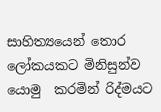සාහිත්‍යයෙන් තොර ලෝකයකට මිනිසුන්ව යොමු  කරමින් රිද්මයට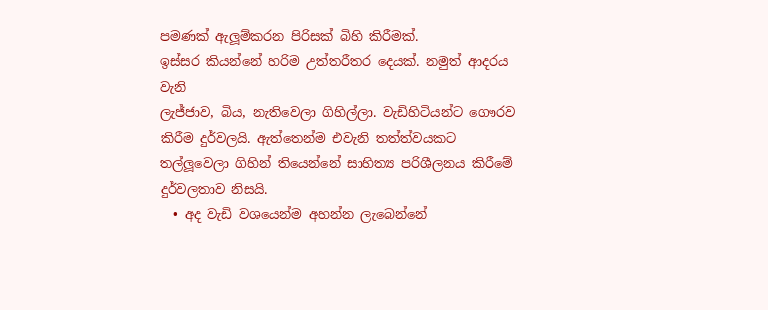පමණක් ඇලූම්කරන පිරිසක් බිහි කිරීමක්.
ඉස්සර කියන්නේ හරිම උත්තරීතර දෙයක්. නමුත් ආදරය වැනි
ලැජ්ජාව, බිය, නැතිවෙලා ගිහිල්ලා. වැඩිහිටියන්ට ගෞරව කිරීම දුර්වලයි. ඇත්තෙන්ම එවැනි තත්ත්වයකට තල්ලූවෙලා ගිහින් තියෙන්නේ සාහිත්‍ය පරිශීලනය කිරීමේ දුර්වලතාව නිසයි.
  • අද වැඩි වශයෙන්ම අහන්න ලැබෙන්නේ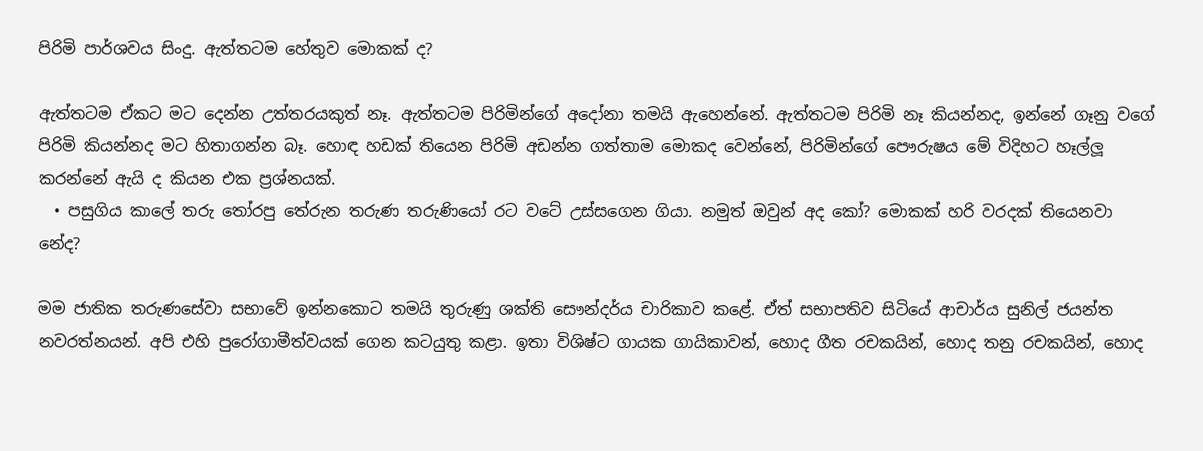පිරිමි පාර්ශවය සිංදු. ඇත්තටම හේතුව මොකක් ද?

ඇත්තටම ඒකට මට දෙන්න උත්තරයකුත් නෑ. ඇත්තටම පිරිමින්ගේ අදෝනා තමයි ඇහෙන්නේ. ඇත්තටම පිරිමි නෑ කියන්නද, ඉන්නේ ගෑනු වගේ පිරිමි කියන්නද මට හිතාගන්න බෑ. හොඳ හඩක් තියෙන පිරිමි අඩන්න ගත්තාම මොකද වෙන්නේ, පිරිමින්ගේ පෞරුෂය මේ විදිහට හෑල්ලූ කරන්නේ ඇයි ද කියන එක ප්‍රශ්නයක්.
  • පසුගිය කාලේ තරු තෝරපු තේරුන තරුණ තරුණියෝ රට වටේ උස්සගෙන ගියා. නමුත් ඔවුන් අද කෝ? මොකක් හරි වරදක් තියෙනවා නේද?

මම ජාතික තරුණසේවා සභාවේ ඉන්නකොට තමයි තුරුණු ශක්ති සෞන්දර්ය චාරිකාව කළේ. ඒත් සභාපතිව සිටියේ ආචාර්ය සුනිල් ජයන්ත නවරත්නයන්. අපි එහි පුරෝගාමීත්වයක් ගෙන කටයුතු කළා. ඉතා විශිෂ්ට ගායක ගායිකාවන්, හොද ගීත රචකයින්, හොද තනු රචකයින්, හොද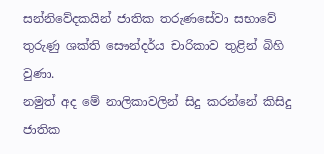සන්නිවේදකයින් ජාතික තරුණසේවා සභාවේ තුරුණු ශක්ති සෞන්දර්ය චාරිකාව තුළින් බිහි වුණා.
නමුත් අද මේ නාලිකාවලින් සිදු කරන්නේ කිසිදු ජාතික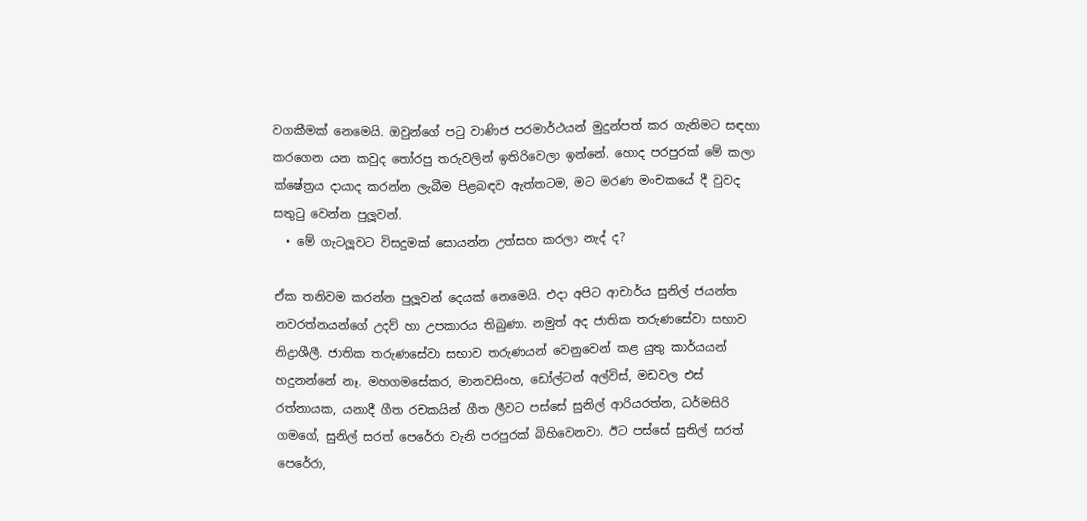වගකීමක් නෙමෙයි. ඔවුන්ගේ පටු වාණිජ පරමාර්ථයන් මුදුන්පත් කර ගැනිමට සඳහා කරගෙන යන කවුද තෝරපු තරුවලින් ඉතිරිවෙලා ඉන්නේ. හොද පරපුරක් මේ කලා ක්ෂේත්‍රය දායාද කරන්න ලැබීම පිළබඳව ඇත්තටම, මට මරණ මංචකයේ දී වුවද සතුටු වෙන්න පුලූවන්.
  • මේ ගැටලූවට විසදුමක් සොයන්න උත්සහ කරලා නැද් ද?

ඒක තනිවම කරන්න පුලූවන් දෙයක් නෙමෙයි. එදා අපිට ආචාර්ය සුනිල් ජයන්ත නවරත්නයන්ගේ උදව් හා උපකාරය තිබුණා. නමුත් අද ජාතික තරුණසේවා සභාව නිද්‍රාශීලී. ජාතික තරුණසේවා සභාව තරුණයන් වෙනුවෙන් කළ යුතු කාර්යයන් හදුනන්නේ නෑ. මහගමසේකර, මානවසිංහ, ඩෝල්ටන් අල්විස්, මඩවල එස් රත්නායක, යනාදී ගීත රචකයින් ගීත ලීවට පස්සේ සුනිල් ආරියරත්න, ධර්මසිරි ගමගේ, සුනිල් සරත් පෙරේරා වැනි පරපුරක් බිහිවෙනවා. ඊට පස්සේ සුනිල් සරත් පෙරේරා,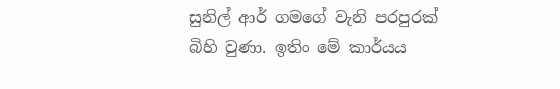සුනිල් ආර් ගමගේ වැනි පරපුරක් බිහි වුණා. ඉතිං මේ කාර්යය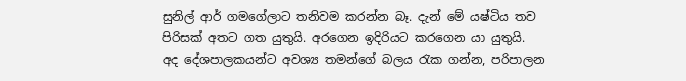සුනිල් ආර් ගමගේලාට තනිවම කරන්න බෑ. දැන් මේ යෂ්ටිය තව පිරිසක් අතට ගත යුතුයි. අරගෙන ඉදිරියට කරගෙන යා යුතුයි.
අද දේශපාලකයන්ට අවශ්‍ය තමන්ගේ බලය රැක ගන්න, පරිපාලන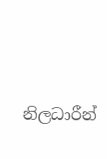නිලධාරීන්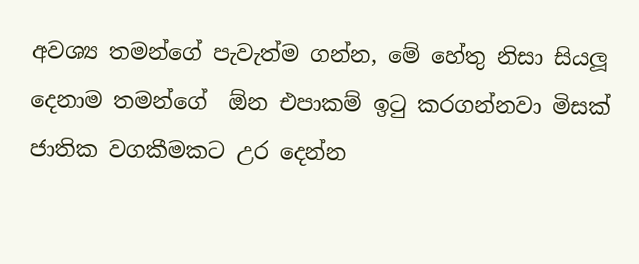අවශ්‍ය තමන්ගේ පැවැත්ම ගන්න, මේ හේතු නිසා සියලූ දෙනාම තමන්ගේ  ඕන එපාකම් ඉටු කරගන්නවා මිසක් ජාතික වගකීමකට උර දෙන්න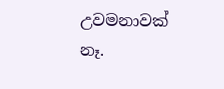උවමනාවක් නෑ.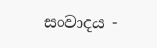සංවාදය -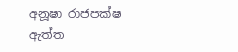අනූෂා රාජපක්ෂ
ඇත්ත